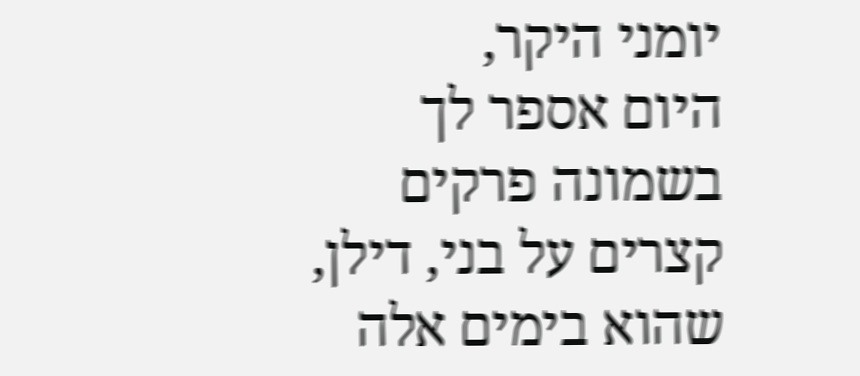יומני היקר,
היום אספר לך בשמונה פרקים קצרים על בני, דילן, שהוא בימים אלה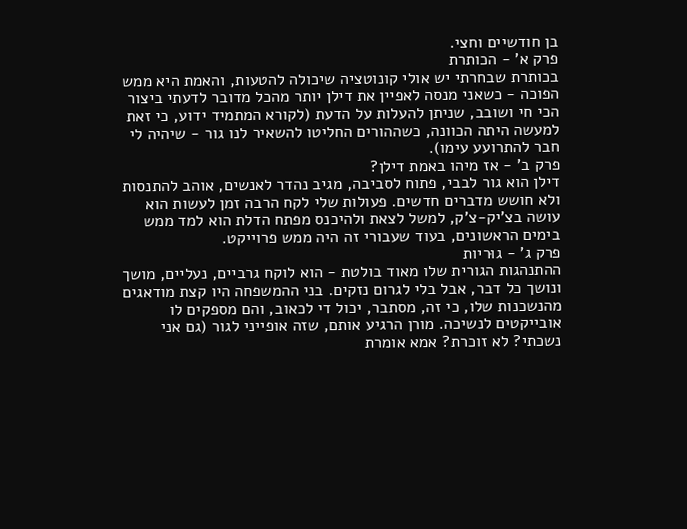בן חודשיים וחצי.
פרק א' - הכותרת
בכותרת שבחרתי יש אולי קונוטציה שיכולה להטעות, והאמת היא ממש הפוכה - כשאני מנסה לאפיין את דילן יותר מהכל מדובר לדעתי ביצור הכי חי ושובב, שניתן להעלות על הדעת (לקורא המתמיד ידוע, כי זאת למעשה היתה הכוונה, כשההורים החליטו להשאיר לנו גור - שיהיה לי חבר להתרועע עימו).
פרק ב' - אז מיהו באמת דילן?
דילן הוא גור לבבי, פתוח לסביבה, מגיב נהדר לאנשים, אוהב להתנסות ולא חושש מדברים חדשים. פעולות שלי לקח הרבה זמן לעשות הוא עושה בצ'יק-צ'ק, למשל לצאת ולהיכנס מפתח הדלת הוא למד ממש בימים הראשונים, בעוד שעבורי זה היה ממש פרוייקט.
פרק ג' - גוּריות
ההתנהגות הגורית שלו מאוד בולטת - הוא לוקח גרביים, נעליים, מושך ונושך כל דבר, אבל בלי לגרום נזקים. בני ההמשפחה היו קצת מודאגים מהנשכנות שלו, כי זה, מסתבר, יכול די לכאוב, והם מספקים לו אובייקטים לנשיכה. מורן הרגיע אותם, שזה אופייני לגור (גם אני נשכתי? לא זוכרת? אמא אומרת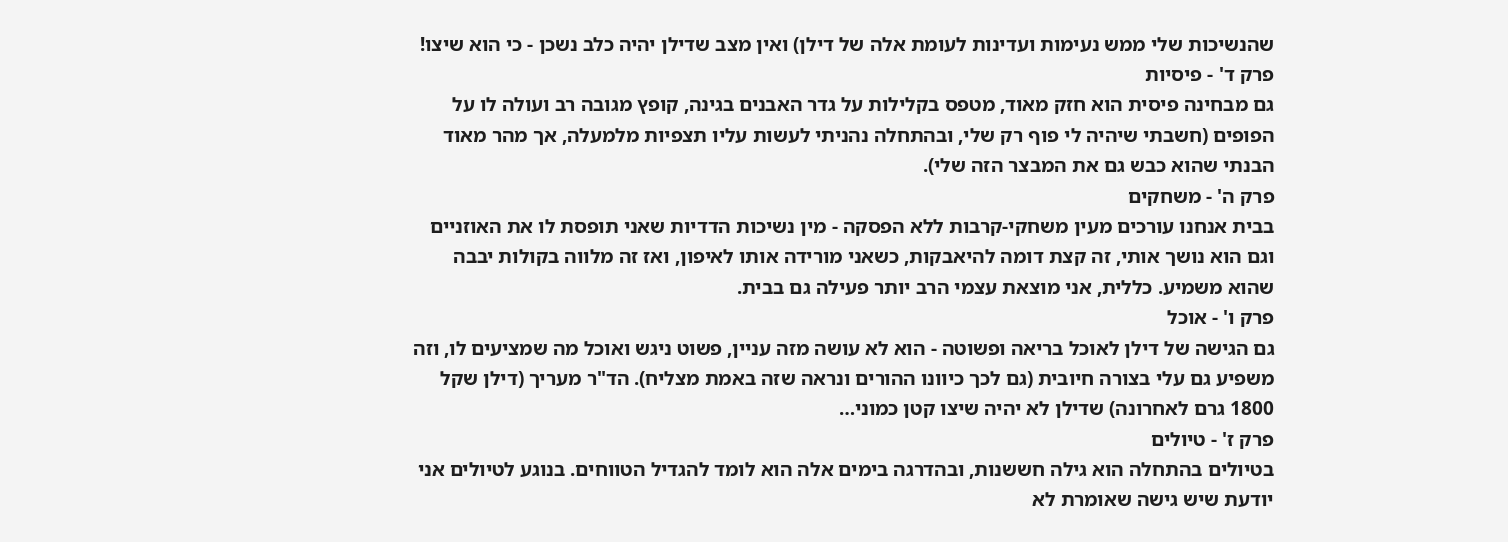שהנשיכות שלי ממש נעימות ועדינות לעומת אלה של דילן) ואין מצב שדילן יהיה כלב נשכן - כי הוא שיצו!
פרק ד' - פיסיות
גם מבחינה פיסית הוא חזק מאוד, מטפס בקלילות על גדר האבנים בגינה, קופץ מגובה רב ועולה לו על הפופים (חשבתי שיהיה לי פוף רק שלי, ובהתחלה נהניתי לעשות עליו תצפיות מלמעלה, אך מהר מאוד הבנתי שהוא כבש גם את המבצר הזה שלי).
פרק ה' - משחקים
בבית אנחנו עורכים מעין משחקי-קרבות ללא הפסקה - מין נשיכות הדדיות שאני תופסת לו את האוזניים וגם הוא נושך אותי, זה קצת דומה להיאבקות, כשאני מורידה אותו לאיפון, ואז זה מלווה בקולות יבבה שהוא משמיע. כללית, אני מוצאת עצמי הרב יותר פעילה גם בבית.
פרק ו' - אוכל
גם הגישה של דילן לאוכל בריאה ופשוטה - הוא לא עושה מזה עניין, פשוט ניגש ואוכל מה שמציעים לו, וזה משפיע גם עלי בצורה חיובית (גם לכך כיוונו ההורים ונראה שזה באמת מצליח). הד"ר מעריך (דילן שקל 1800 גרם לאחרונה) שדילן לא יהיה שיצו קטן כמוני…
פרק ז' - טיולים
בטיולים בהתחלה הוא גילה חששנות, ובהדרגה בימים אלה הוא לומד להגדיל הטווחים. בנוגע לטיולים אני יודעת שיש גישה שאומרת לא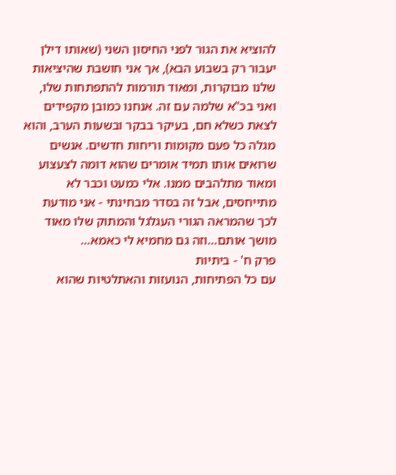להוציא את הגור לפני החיסון השני (שאותו דילן יעבור רק בשבוע הבא), אך אני חושבת שהיציאות שלנו מבוקרות, ומאוד תורמות להתפתחות שלו, ואני בכ"א שלמה עם זה. אנחנו כמובן מקפידים לצאת כשלא חם, בעיקר בבקר ובשעות הערב, והוא מגלה כל פעם מקומות וריחות חדשים. אנשים שרואים אותו תמיד אומרים שהוא דומה לצעצוע ומאוד מתלהבים ממנו. אלי כמעט וכבר לא מתייחסים, אבל זה בסדר מבחינתי - אני מודעת לכך שהמראה הגורי העגלגל והמתוק שלו מאוד מושך אותם…וזה גם מחמיא לי כאמא…
פרק ח' - ביתיות
עם כל הפתיחות, הנועזות והאתלטיות שהוא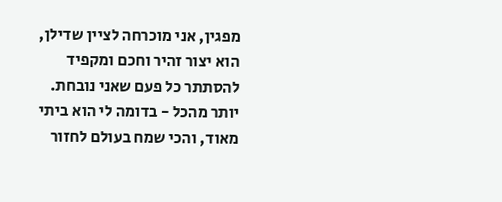מפגין, אני מוכרחה לציין שדילן, הוא יצור זהיר וחכם ומקפיד להסתתר כל פעם שאני נובחת. יותר מהכל - בדומה לי הוא ביתי מאוד, והכי שמח בעולם לחזור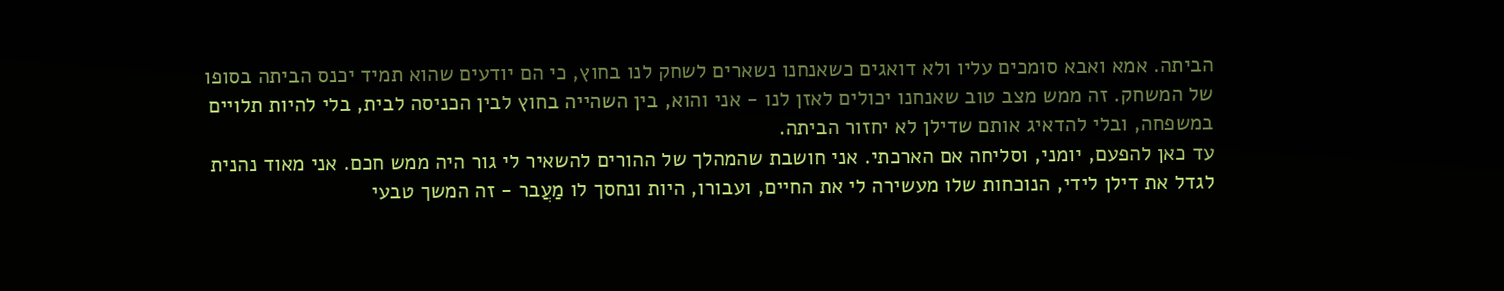הביתה. אמא ואבא סומכים עליו ולא דואגים כשאנחנו נשארים לשחק לנו בחוץ, כי הם יודעים שהוא תמיד יכנס הביתה בסופו של המשחק. זה ממש מצב טוב שאנחנו יכולים לאזן לנו - אני והוא, בין השהייה בחוץ לבין הכניסה לבית, בלי להיות תלויים במשפחה, ובלי להדאיג אותם שדילן לא יחזור הביתה.
עד כאן להפעם, יומני, וסליחה אם הארכתי. אני חושבת שהמהלך של ההורים להשאיר לי גור היה ממש חכם. אני מאוד נהנית לגדל את דילן לידי, הנוכחות שלו מעשירה לי את החיים, ועבורו, היות ונחסך לו מַעֲבר - זה המשך טבעי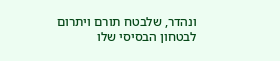ונהדר, שלבטח תורם ויתרום לבטחון הבסיסי שלו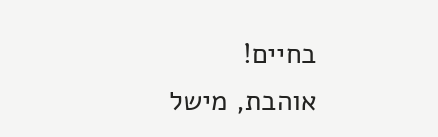בחיים!
אוהבת, מישל